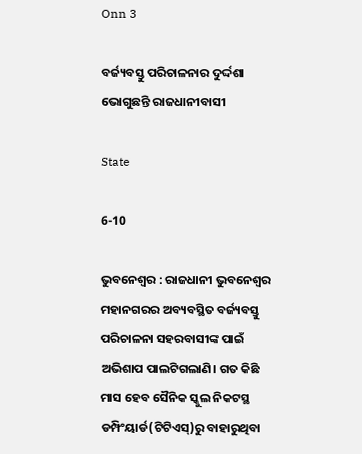Onn 3

ବର୍ଜ୍ୟବସ୍ତୁ ପରିଚାଳନାର ଦୁର୍ଦ୍ଦଶା ଭୋଗୁଛନ୍ତି ରାଜଧାନୀବାସୀ

State

6-10

ଭୁବନେଶ୍ବର : ରାଜଧାନୀ ଭୁବନେଶ୍ୱର ମହାନଗରର ଅବ୍ୟବସ୍ଥିତ ବର୍ଜ୍ୟବସ୍ତୁ ପରିଚାଳନା ସହରବାସୀଙ୍କ ପାଇଁ ଅଭିଶାପ ପାଲଟିଗଲାଣି। ଗତ କିଛି ମାସ ହେବ ସୈନିକ ସ୍କୁଲ ନିକଟସ୍ଥ ଡମ୍ପିଂୟାର୍ଡ(ଟିଟିଏସ୍‌)ରୁ ବାହାରୁଥିବା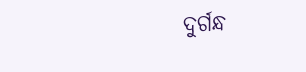ଦୁର୍ଗନ୍ଧ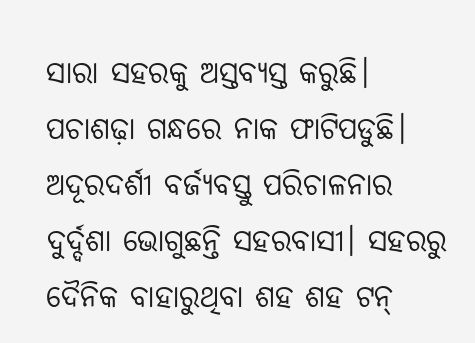ସାରା ସହରକୁ ଅସ୍ତବ୍ୟସ୍ତ କରୁଛି। ପଚାଶଢ଼ା ଗନ୍ଧରେ ନାକ ଫାଟିପଡୁଛି। ଅଦୂରଦର୍ଶୀ ବର୍ଜ୍ୟବସ୍ତୁ ପରିଚାଳନାର ଦୁର୍ଦ୍ଦଶା ଭୋଗୁଛନ୍ତି ସହରବାସୀ। ସହରରୁ ଦୈନିକ ବାହାରୁଥିବା ଶହ ଶହ ଟନ୍‌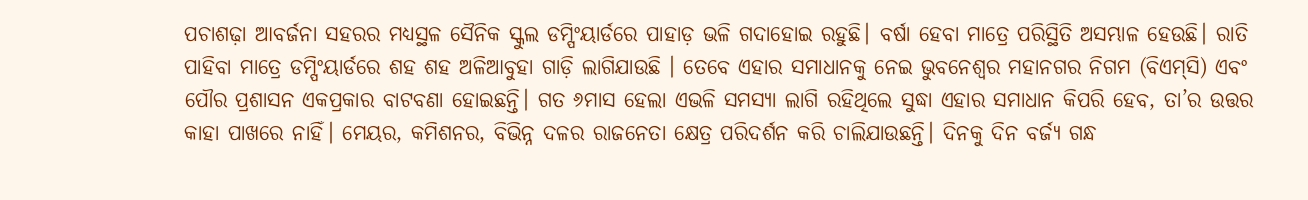ପଚାଶଢ଼ା ଆବର୍ଜନା ସହରର ମଧ୍ୟସ୍ଥଳ ସୈନିକ ସ୍କୁଲ ଡମ୍ପିଂୟାର୍ଡରେ ପାହାଡ଼ ଭଳି ଗଦାହୋଇ ରହୁଛି। ବର୍ଷା ହେବା ମାତ୍ରେ ପରିସ୍ଥିତି ଅସମ୍ଭାଳ ହେଉଛି। ରାତି ପାହିବା ମାତ୍ରେ ଡମ୍ପିଂୟାର୍ଡରେ ଶହ ଶହ ଅଳିଆବୁହା ଗାଡ଼ି ଲାଗିଯାଉଛି । ତେବେ ଏହାର ସମାଧାନକୁ ନେଇ ଭୁବନେଶ୍ୱର ମହାନଗର ନିଗମ (ବିଏମ୍‌ସି) ଏବଂ ପୌର ପ୍ରଶାସନ ଏକପ୍ରକାର ବାଟବଣା ହୋଇଛନ୍ତି। ଗତ ୬ମାସ ହେଲା ଏଭଳି ସମସ୍ୟା ଲାଗି ରହିଥିଲେ ସୁଦ୍ଧା ଏହାର ସମାଧାନ କିପରି ହେବ, ତା’ର ଉତ୍ତର କାହା ପାଖରେ ନାହିଁ। ମେୟର, କମିଶନର, ବିଭିନ୍ନ ଦଳର ରାଜନେତା କ୍ଷେତ୍ର ପରିଦର୍ଶନ କରି ଚାଲିଯାଉଛନ୍ତି। ଦିନକୁ ଦିନ ବର୍ଜ୍ୟ ଗନ୍ଧ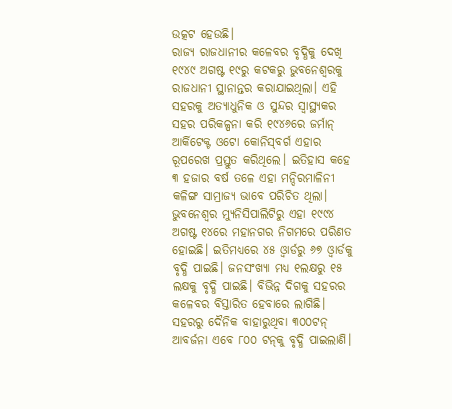ଉତ୍କଟ ହେଉଛି।
ରାଜ୍ୟ ରାଜଧାନୀର କଳେବର ବୃଦ୍ଧିକୁ ଦେଖି ୧୯୪୯ ଅଗଷ୍ଟ ୧୯ରୁ କଟକରୁ ଭୁବନେଶ୍ୱରକୁ ରାଜଧାନୀ ସ୍ଥାନାନ୍ତର କରାଯାଇଥିଲା। ଏହି ସହରକୁ ଅତ୍ୟାଧୁନିକ ଓ ସୁନ୍ଦର ସ୍ବାସ୍ଥ୍ୟକର ସହର ପରିକଳ୍ପନା କରି ୧୯୪୬ରେ ଜର୍ମାନ୍‌ ଆର୍କିଟେକ୍ଟ ଓଟୋ କୋନିସ୍‌ବର୍ଗ ଏହାର ରୂପରେଖ ପ୍ରସ୍ତୁତ କରିଥିଲେ। ଇତିହାସ କହେ ୩ ହଜାର ବର୍ଷ ତଳେ ଏହା ମନ୍ଦିରମାଳିନୀ କଳିଙ୍ଗ ସାମ୍ରାଜ୍ୟ ଭାବେ ପରିଚିତ ଥିଲା। ଭୁବନେଶ୍ୱର ମ୍ୟୁନିସିପାଲିଟିରୁ ଏହା ୧୯୯୪ ଅଗଷ୍ଟ ୧୪ରେ ମହାନଗର ନିଗମରେ ପରିଣତ ହୋଇଛି। ଇତିମଧ୍ୟରେ ୪୫ ଓ୍ବାର୍ଡରୁ ୬୭ ଓ୍ବାର୍ଡକୁ ବୃଦ୍ଧି ପାଇଛି। ଜନସଂଖ୍ୟା ମଧ୍ୟ ୧ଲକ୍ଷରୁ ୧୫ ଲକ୍ଷକୁ ବୃଦ୍ଧି ପାଇଛି। ବିଭିନ୍ନ ଦିଗକୁ ସହରର କଳେବର ବିସ୍ତାରିତ ହେବାରେ ଲାଗିଛି। ସହରରୁ ଦୈନିକ ବାହାରୁଥିବା ୩୦୦ଟନ୍‌ ଆବର୍ଜନା ଏବେ ୮୦୦ ଟନ୍‌କୁ ବୃଦ୍ଧି ପାଇଲାଣି।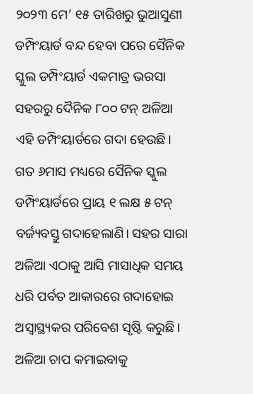୨୦୨୩ ମେ’ ୧୫ ତାରିଖରୁ ଭୁଆସୁଣୀ ଡମ୍ପିଂୟାର୍ଡ ବନ୍ଦ ହେବା ପରେ ସୈନିକ ସ୍କୁଲ ଡମ୍ପିଂୟାର୍ଡ ଏକମାତ୍ର ଭରସା ସହରରୁ ଦୈନିକ ୮୦୦ ଟନ୍‌ ଅଳିଆ ଏହି ଡମ୍ପିଂୟାର୍ଡରେ ଗଦା ହେଉଛି। ଗତ ୬ମାସ ମଧ୍ୟରେ ସୈନିକ ସ୍କୁଲ ଡମ୍ପିଂୟାର୍ଡରେ ପ୍ରାୟ ୧ ଲକ୍ଷ ୫ ଟନ୍‌ ବର୍ଜ୍ୟବସ୍ତୁ ଗଦାହେଲାଣି। ସହର ସାରା ଅଳିଆ ଏଠାକୁ ଆସି ମାସାଧିକ ସମୟ ଧରି ପର୍ବତ ଆକାରରେ ଗଦାହୋଇ ଅସ୍ବାସ୍ଥ୍ୟକର ପରିବେଶ ସୃଷ୍ଟି କରୁଛି। ଅଳିଆ ଚାପ କମାଇବାକୁ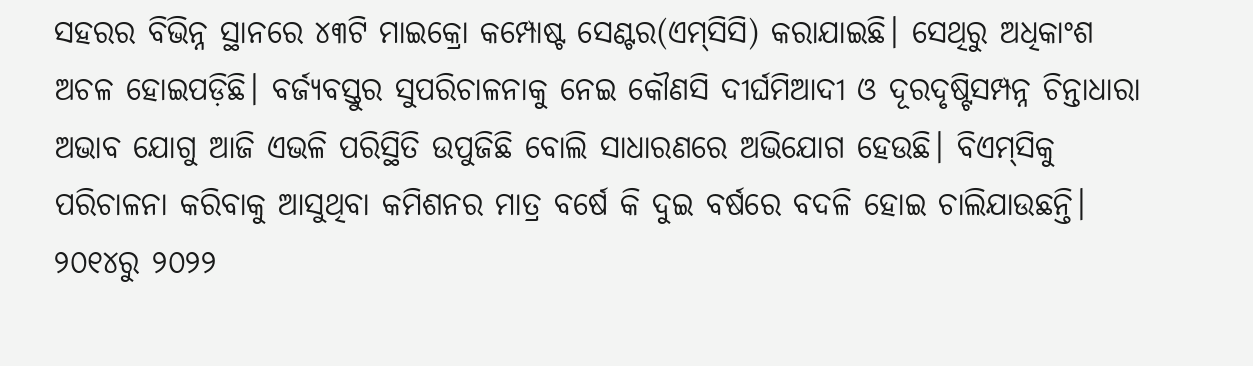ସହରର ବିଭିନ୍ନ ସ୍ଥାନରେ ୪୩ଟି ମାଇକ୍ରୋ କମ୍ପୋଷ୍ଟ ସେଣ୍ଟର(ଏମ୍‌ସିସି) କରାଯାଇଛି। ସେଥିରୁ ଅଧିକାଂଶ ଅଚଳ ହୋଇପଡ଼ିଛି। ବର୍ଜ୍ୟବସ୍ତୁର ସୁପରିଚାଳନାକୁ ନେଇ କୌଣସି ଦୀର୍ଘମିଆଦୀ ଓ ଦୂରଦୃଷ୍ଟିସମ୍ପନ୍ନ ଚିନ୍ତାଧାରା ଅଭାବ ଯୋଗୁ ଆଜି ଏଭଳି ପରିସ୍ଥିତି ଉପୁଜିଛି ବୋଲି ସାଧାରଣରେ ଅଭିଯୋଗ ହେଉଛି। ବିଏମ୍‌ସିକୁ ପରିଚାଳନା କରିବାକୁ ଆସୁଥିବା କମିଶନର ମାତ୍ର ବର୍ଷେ କି ଦୁଇ ବର୍ଷରେ ବଦଳି ହୋଇ ଚାଲିଯାଉଛନ୍ତି। ୨୦୧୪ରୁ ୨୦୨୨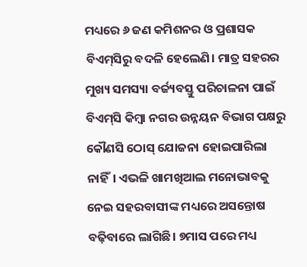ମଧ୍ୟରେ ୬ ଜଣ କମିଶନର ଓ ପ୍ରଶାସକ ବିଏମ୍‌ସିରୁ ବଦଳି ହେଲେଣି। ମାତ୍ର ସହରର ମୁଖ୍ୟ ସମସ୍ୟା ବର୍ଜ୍ୟବସ୍ତୁ ପରିଚାଳନା ପାଇଁ ବିଏମ୍‌ସି କିମ୍ବା ନଗର ଉନ୍ନୟନ ବିଭାଗ ପକ୍ଷରୁ କୌଣସି ଠୋସ୍‌ ଯୋଜନା ହୋଇପାରିଲା ନାହିଁ। ଏଭଳି ଖାମଖିଆଲ ମନୋଭାବକୁ ନେଇ ସହରବାସୀଙ୍କ ମଧ୍ୟରେ ଅସନ୍ତୋଷ ବଢ଼ିବାରେ ଲାଗିଛି। ୭ମାସ ପରେ ମଧ୍ୟ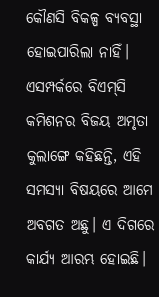କୌଣସି ବିକଳ୍ପ ବ୍ୟବସ୍ଥା ହୋଇପାରିଲା ନାହିଁ। ଏସମ୍ପର୍କରେ ବିଏମ୍‌ସି କମିଶନର ବିଜୟ ଅମୃତା କୁଲାଙ୍ଗେ କହିଛନ୍ତି, ଏହି ସମସ୍ୟା ବିଷୟରେ ଆମେ ଅବଗତ ଅଛୁ। ଏ ଦିଗରେ କାର୍ଯ୍ୟ ଆରମ୍ଭ ହୋଇଛି।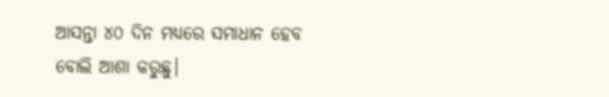ଆସନ୍ତା ୪୦ ଦିନ ମଧ୍ୟରେ ସମାଧାନ ହେବ ବୋଲି ଆଶା କରୁଛୁ।